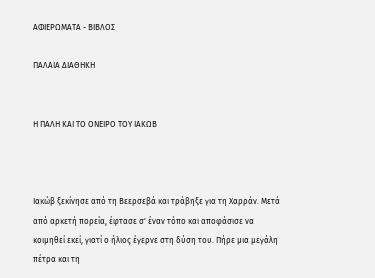ΑΦΙΕΡΩΜΑΤΑ - ΒΙΒΛΟΣ

ΠΑΛΑΙΑ ΔΙΑΘΗΚΗ


Η ΠΑΛΗ ΚΑΙ ΤΟ ΟΝΕΙΡΟ ΤΟΥ ΙΑΚΩΒ



Ιακώβ ξεκίνησε από τη Βεερσεβά και τράβηξε για τη Χαρράν. Μετά από αρκετή πορεία, έφτασε σ' έναν τόπο και αποφάσισε να κοιμηθεί εκεί, γιατί ο ήλιος έγερνε στη δύση του. Πήρε μια μεγάλη πέτρα και τη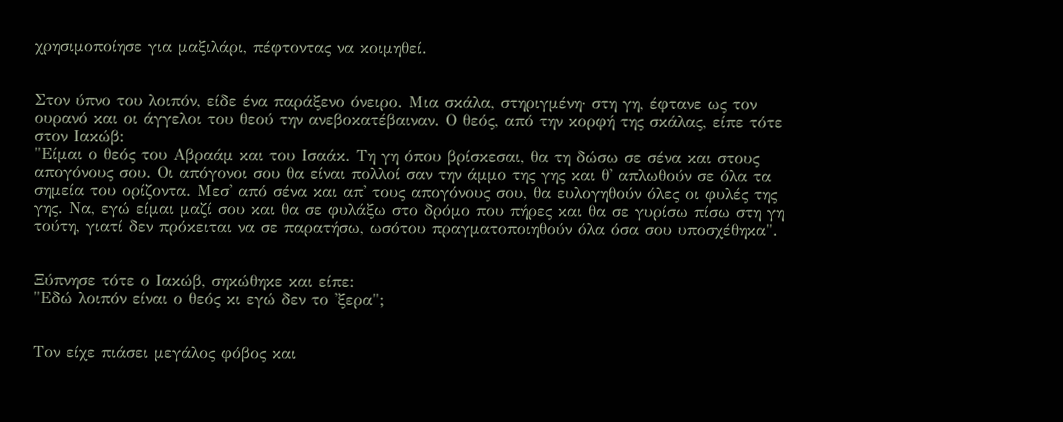χρησιμοποίησε για μαξιλάρι, πέφτοντας να κοιμηθεί.


Στον ύπνο του λοιπόν, είδε ένα παράξενο όνειρο. Μια σκάλα, στηριγμένη· στη γη, έφτανε ως τον ουρανό και οι άγγελοι του θεού την ανεβοκατέβαιναν. Ο θεός, από την κορφή της σκάλας, είπε τότε στον Ιακώβ:
"Είμαι ο θεός του Αβραάμ και του Ισαάκ. Τη γη όπου βρίσκεσαι, θα τη δώσω σε σένα και στους απογόνους σου. Οι απόγονοι σου θα είναι πολλοί σαν την άμμο της γης και θ' απλωθούν σε όλα τα σημεία του ορίζοντα. Μεσ' από σένα και απ' τους απογόνους σου, θα ευλογηθούν όλες οι φυλές της γης. Να, εγώ είμαι μαζί σου και θα σε φυλάξω στο δρόμο που πήρες και θα σε γυρίσω πίσω στη γη τούτη, γιατί δεν πρόκειται να σε παρατήσω, ωσότου πραγματοποιηθούν όλα όσα σου υποσχέθηκα".


Ξύπνησε τότε ο Ιακώβ, σηκώθηκε και είπε:
"Εδώ λοιπόν είναι ο θεός κι εγώ δεν το 'ξερα";


Τον είχε πιάσει μεγάλος φόβος και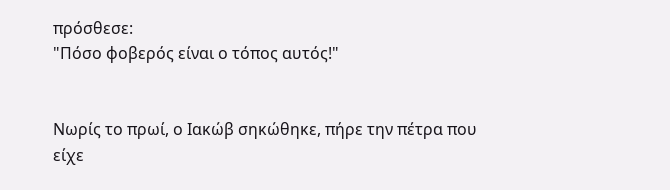πρόσθεσε:
"Πόσο φοβερός είναι ο τόπος αυτός!"


Νωρίς το πρωί, ο Ιακώβ σηκώθηκε, πήρε την πέτρα που είχε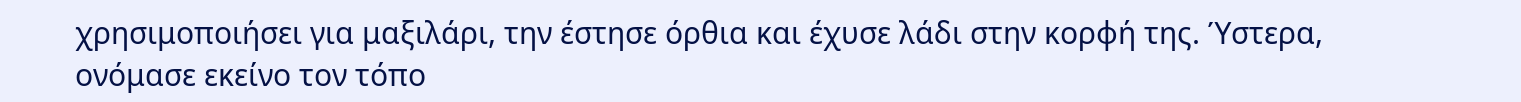χρησιμοποιήσει για μαξιλάρι, την έστησε όρθια και έχυσε λάδι στην κορφή της. Ύστερα, ονόμασε εκείνο τον τόπο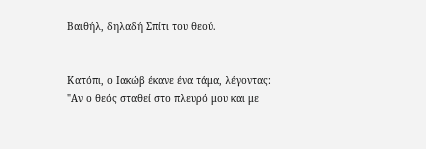Βαιθήλ, δηλαδή Σπίτι του θεού.


Κατόπι, ο Ιακώβ έκανε ένα τάμα, λέγοντας:
"Αν ο θεός σταθεί στο πλευρό μου και με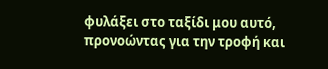φυλάξει στο ταξίδι μου αυτό, προνοώντας για την τροφή και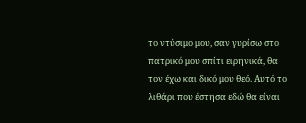το ντύσιμο μου, σαν γυρίσω στο πατρικό μου σπίτι ειρηνικά, θα τον έχω και δικό μου θεό. Αυτό το λιθάρι που έστησα εδώ θα είναι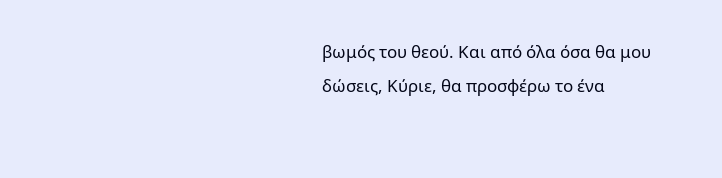βωμός του θεού. Και από όλα όσα θα μου δώσεις, Κύριε, θα προσφέρω το ένα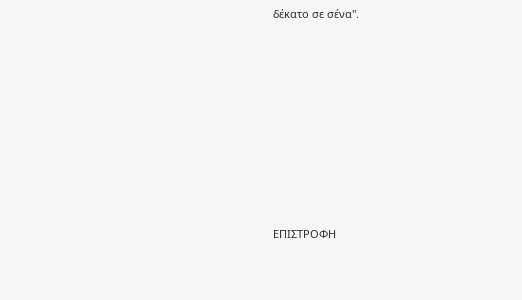δέκατο σε σένα".









ΕΠΙΣΤΡΟΦΗ